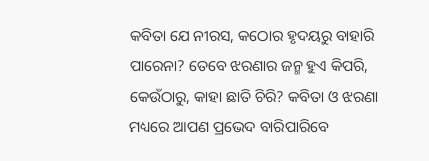କବିତା ଯେ ନୀରସ, କଠୋର ହୃଦୟରୁ ବାହାରି ପାରେନା? ତେବେ ଝରଣାର ଜନ୍ମ ହୁଏ କିପରି, କେଉଁଠାରୁ, କାହା ଛାତି ଚିରି? କବିତା ଓ ଝରଣା ମଧ୍ୟରେ ଆପଣ ପ୍ରଭେଦ ବାରିପାରିବେ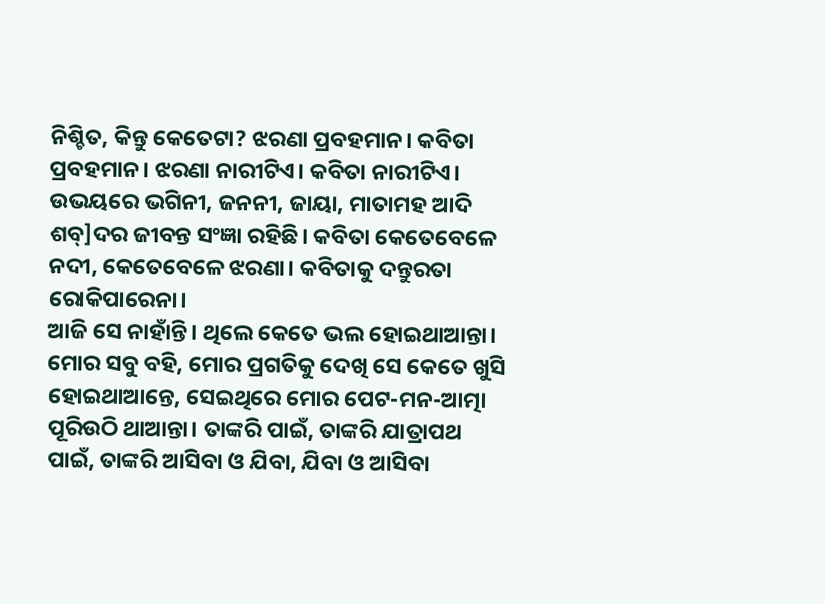ନିଶ୍ଚିତ, କିନ୍ତୁ କେତେଟା? ଝରଣା ପ୍ରବହମାନ। କବିତା ପ୍ରବହମାନ। ଝରଣା ନାରୀଟିଏ। କବିତା ନାରୀଟିଏ। ଉଭୟରେ ଭଗିନୀ, ଜନନୀ, ଜାୟା, ମାତାମହ ଆଦି ଶବ୍]ଦର ଜୀବନ୍ତ ସଂଜ୍ଞା ରହିଛି। କବିତା କେତେବେଳେ ନଦୀ, କେତେବେଳେ ଝରଣା। କବିତାକୁ ଦନ୍ତୁରତା ରୋକିପାରେନା।
ଆଜି ସେ ନାହାଁନ୍ତି। ଥିଲେ କେତେ ଭଲ ହୋଇଥାଆନ୍ତା। ମୋର ସବୁ ବହି, ମୋର ପ୍ରଗତିକୁ ଦେଖି ସେ କେତେ ଖୁସି ହୋଇଥାଆନ୍ତେ, ସେଇଥିରେ ମୋର ପେଟ-ମନ-ଆତ୍ମା ପୂରିଉଠି ଥାଆନ୍ତା। ତାଙ୍କରି ପାଇଁ, ତାଙ୍କରି ଯାତ୍ରାପଥ ପାଇଁ, ତାଙ୍କରି ଆସିବା ଓ ଯିବା, ଯିବା ଓ ଆସିବା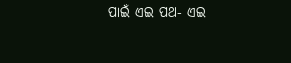ପାଇଁ ଏଇ ପଥ- ଏଇ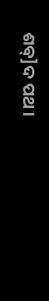ଶବ୍]ଦ ପଥ।